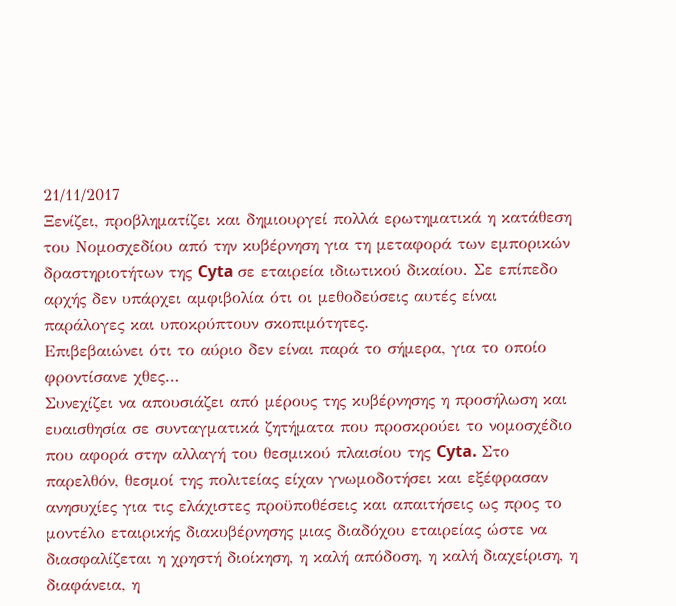21/11/2017
Ξενίζει, προβληματίζει και δημιουργεί πολλά ερωτηματικά η κατάθεση του Νομοσχεδίου από την κυβέρνηση για τη μεταφορά των εμπορικών δραστηριοτήτων της Cyta σε εταιρεία ιδιωτικού δικαίου. Σε επίπεδο αρχής δεν υπάρχει αμφιβολία ότι οι μεθοδεύσεις αυτές είναι παράλογες και υποκρύπτουν σκοπιμότητες.
Επιβεβαιώνει ότι το αύριο δεν είναι παρά το σήμερα, για το οποίο φροντίσανε χθες…
Συνεχίζει να απουσιάζει από μέρους της κυβέρνησης η προσήλωση και ευαισθησία σε συνταγματικά ζητήματα που προσκρούει το νομοσχέδιο που αφορά στην αλλαγή του θεσμικού πλαισίου της Cyta. Στο παρελθόν, θεσμοί της πολιτείας είχαν γνωμοδοτήσει και εξέφρασαν ανησυχίες για τις ελάχιστες προϋποθέσεις και απαιτήσεις ως προς το μοντέλο εταιρικής διακυβέρνησης μιας διαδόχου εταιρείας ώστε να διασφαλίζεται η χρηστή διοίκηση, η καλή απόδοση, η καλή διαχείριση, η διαφάνεια, η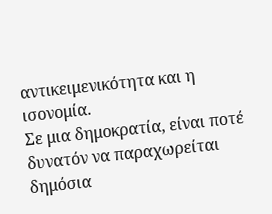αντικειμενικότητα και η ισονομία.
Σε μια δημοκρατία, είναι ποτέ δυνατόν να παραχωρείται δημόσια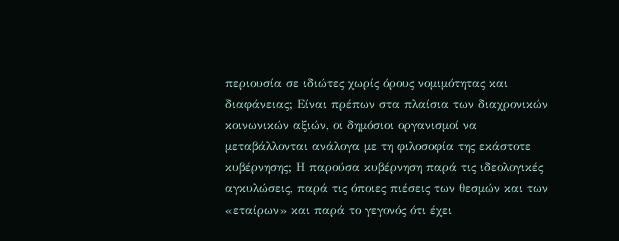περιουσία σε ιδιώτες χωρίς όρους νομιμότητας και διαφάνειας; Είναι πρέπων στα πλαίσια των διαχρονικών κοινωνικών αξιών, οι δημόσιοι οργανισμοί να μεταβάλλονται ανάλογα με τη φιλοσοφία της εκάστοτε κυβέρνησης; Η παρούσα κυβέρνηση παρά τις ιδεολογικές αγκυλώσεις, παρά τις όποιες πιέσεις των θεσμών και των «εταίρων» και παρά το γεγονός ότι έχει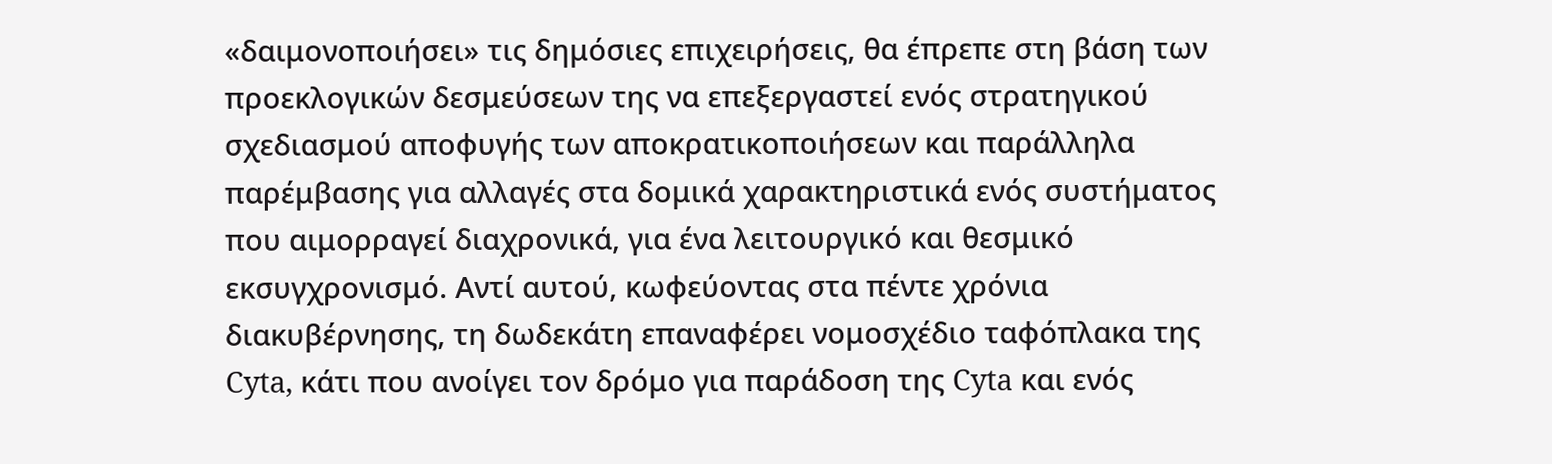«δαιμονοποιήσει» τις δημόσιες επιχειρήσεις, θα έπρεπε στη βάση των προεκλογικών δεσμεύσεων της να επεξεργαστεί ενός στρατηγικού σχεδιασμού αποφυγής των αποκρατικοποιήσεων και παράλληλα παρέμβασης για αλλαγές στα δομικά χαρακτηριστικά ενός συστήματος που αιμορραγεί διαχρονικά, για ένα λειτουργικό και θεσμικό εκσυγχρονισμό. Αντί αυτού, κωφεύοντας στα πέντε χρόνια διακυβέρνησης, τη δωδεκάτη επαναφέρει νομοσχέδιο ταφόπλακα της Cyta, κάτι που ανοίγει τον δρόμο για παράδοση της Cyta και ενός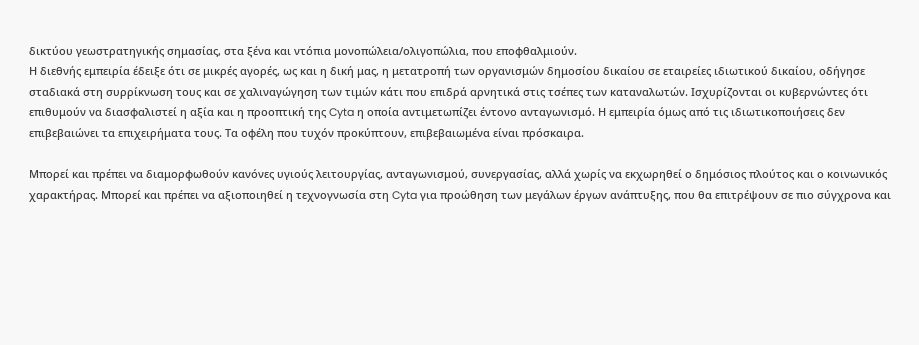δικτύου γεωστρατηγικής σημασίας, στα ξένα και ντόπια μονοπώλεια/ολιγοπώλια, που εποφθαλμιούν.
Η διεθνής εμπειρία έδειξε ότι σε μικρές αγορές, ως και η δική μας, η μετατροπή των οργανισμών δημοσίου δικαίου σε εταιρείες ιδιωτικού δικαίου, οδήγησε σταδιακά στη συρρίκνωση τους και σε χαλιναγώγηση των τιμών κάτι που επιδρά αρνητικά στις τσέπες των καταναλωτών. Ισχυρίζονται οι κυβερνώντες ότι επιθυμούν να διασφαλιστεί η αξία και η προοπτική της Cyta η οποία αντιμετωπίζει έντονο ανταγωνισμό. Η εμπειρία όμως από τις ιδιωτικοποιήσεις δεν επιβεβαιώνει τα επιχειρήματα τους. Τα οφέλη που τυχόν προκύπτουν, επιβεβαιωμένα είναι πρόσκαιρα.

Μπορεί και πρέπει να διαμορφωθούν κανόνες υγιούς λειτουργίας, ανταγωνισμού, συνεργασίας, αλλά χωρίς να εκχωρηθεί ο δημόσιος πλούτος και ο κοινωνικός χαρακτήρας. Μπορεί και πρέπει να αξιοποιηθεί η τεχνογνωσία στη Cyta για προώθηση των μεγάλων έργων ανάπτυξης, που θα επιτρέψουν σε πιο σύγχρονα και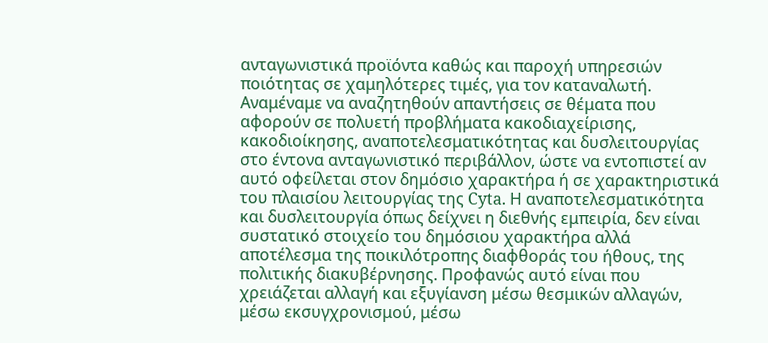ανταγωνιστικά προϊόντα καθώς και παροχή υπηρεσιών ποιότητας σε χαμηλότερες τιμές, για τον καταναλωτή.
Αναμέναμε να αναζητηθούν απαντήσεις σε θέματα που αφορούν σε πολυετή προβλήματα κακοδιαχείρισης, κακοδιοίκησης, αναποτελεσματικότητας και δυσλειτουργίας στο έντονα ανταγωνιστικό περιβάλλον, ώστε να εντοπιστεί αν αυτό οφείλεται στον δημόσιο χαρακτήρα ή σε χαρακτηριστικά του πλαισίου λειτουργίας της Cyta. Η αναποτελεσματικότητα και δυσλειτουργία όπως δείχνει η διεθνής εμπειρία, δεν είναι συστατικό στοιχείο του δημόσιου χαρακτήρα αλλά αποτέλεσμα της ποικιλότροπης διαφθοράς του ήθους, της πολιτικής διακυβέρνησης. Προφανώς αυτό είναι που χρειάζεται αλλαγή και εξυγίανση μέσω θεσμικών αλλαγών, μέσω εκσυγχρονισμού, μέσω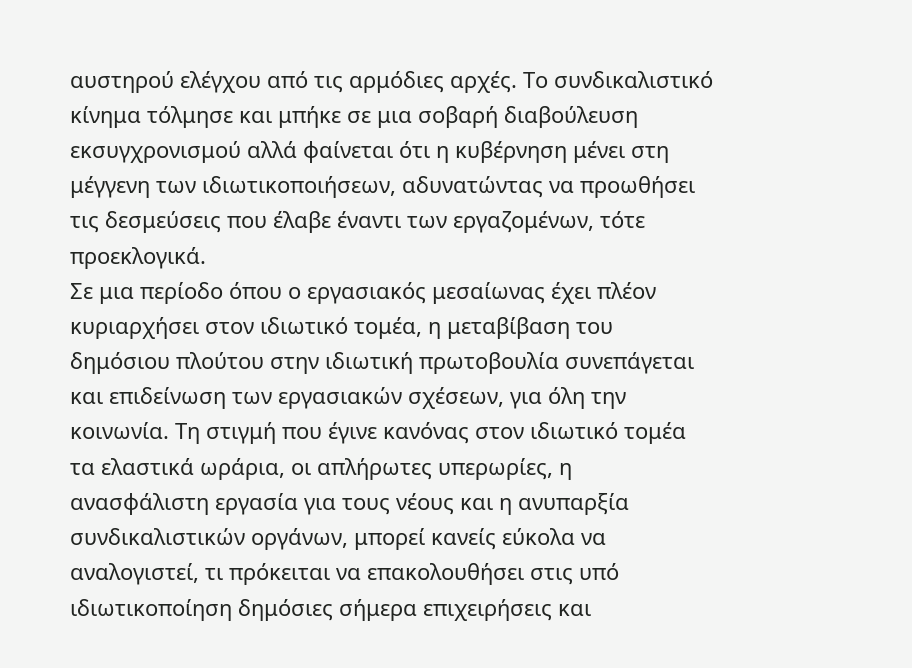αυστηρού ελέγχου από τις αρμόδιες αρχές. Το συνδικαλιστικό κίνημα τόλμησε και μπήκε σε μια σοβαρή διαβούλευση εκσυγχρονισμού αλλά φαίνεται ότι η κυβέρνηση μένει στη μέγγενη των ιδιωτικοποιήσεων, αδυνατώντας να προωθήσει τις δεσμεύσεις που έλαβε έναντι των εργαζομένων, τότε προεκλογικά.
Σε μια περίοδο όπου ο εργασιακός μεσαίωνας έχει πλέον κυριαρχήσει στον ιδιωτικό τομέα, η μεταβίβαση του δημόσιου πλούτου στην ιδιωτική πρωτοβουλία συνεπάγεται και επιδείνωση των εργασιακών σχέσεων, για όλη την κοινωνία. Τη στιγμή που έγινε κανόνας στον ιδιωτικό τομέα τα ελαστικά ωράρια, οι απλήρωτες υπερωρίες, η ανασφάλιστη εργασία για τους νέους και η ανυπαρξία συνδικαλιστικών οργάνων, μπορεί κανείς εύκολα να αναλογιστεί, τι πρόκειται να επακολουθήσει στις υπό ιδιωτικοποίηση δημόσιες σήμερα επιχειρήσεις και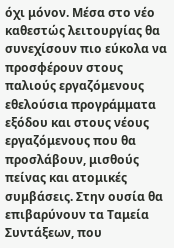όχι μόνον. Μέσα στο νέο καθεστώς λειτουργίας θα συνεχίσουν πιο εύκολα να προσφέρουν στους παλιούς εργαζόμενους εθελούσια προγράμματα εξόδου και στους νέους εργαζόμενους που θα προσλάβουν, μισθούς πείνας και ατομικές συμβάσεις. Στην ουσία θα επιβαρύνουν τα Ταμεία Συντάξεων, που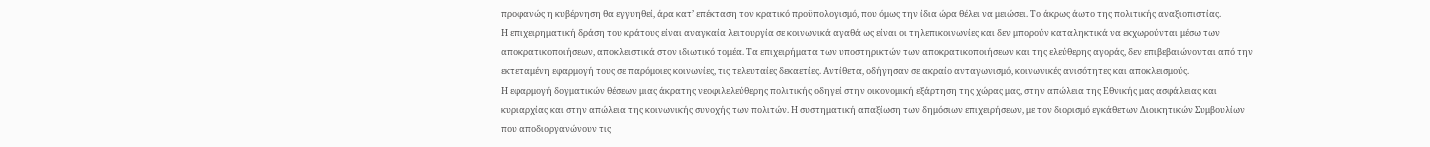προφανώς η κυβέρνηση θα εγγυηθεί, άρα κατ’ επέκταση τον κρατικό προϋπολογισμό, που όμως την ίδια ώρα θέλει να μειώσει. Το άκρως άωτο της πολιτικής αναξιοπιστίας.
Η επιχειρηματική δράση του κράτους είναι αναγκαία λειτουργία σε κοινωνικά αγαθά ως είναι οι τηλεπικοινωνίες και δεν μπορούν καταληκτικά να εκχωρούνται μέσω των αποκρατικοποιήσεων, αποκλειστικά στον ιδιωτικό τομέα. Τα επιχειρήματα των υποστηρικτών των αποκρατικοποιήσεων και της ελεύθερης αγοράς, δεν επιβεβαιώνονται από την εκτεταμένη εφαρμογή τους σε παρόμοιες κοινωνίες, τις τελευταίες δεκαετίες. Αντίθετα, οδήγησαν σε ακραίο ανταγωνισμό, κοινωνικές ανισότητες και αποκλεισμούς.
Η εφαρμογή δογματικών θέσεων μιας άκρατης νεοφιλελεύθερης πολιτικής οδηγεί στην οικονομική εξάρτηση της χώρας μας, στην απώλεια της Εθνικής μας ασφάλειας και κυριαρχίας και στην απώλεια της κοινωνικής συνοχής των πολιτών. Η συστηματική απαξίωση των δημόσιων επιχειρήσεων, με τον διορισμό εγκάθετων Διοικητικών Συμβουλίων που αποδιοργανώνουν τις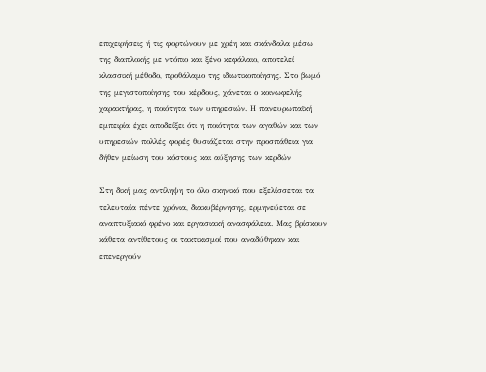επιχειρήσεις ή τις φορτώνουν με χρέη και σκάνδαλα μέσω της διαπλοκής με ντόπιο και ξένο κεφάλαιο, αποτελεί κλασσική μέθοδο, προθάλαμο της ιδιωτικοποίησης. Στο βωμό της μεγιστοποίησης του κέρδους, χάνεται ο κοινωφελής χαρακτήρας, η ποιότητα των υπηρεσιών. Η πανευρωπαϊκή εμπειρία έχει αποδείξει ότι η ποιότητα των αγαθών και των υπηρεσιών πολλές φορές θυσιάζεται στην προσπάθεια για δήθεν μείωση του κόστους και αύξησης των κερδών

Στη δική μας αντίληψη το όλο σκηνικό που εξελίσσεται τα τελευταία πέντε χρόνια, διακυβέρνησης, ερμηνεύεται σε αναπτυξιακό φρένο και εργασιακή ανασφάλεια. Μας βρίσκουν κάθετα αντίθετους οι τακτικισμοί που αναδύθηκαν και επενεργούν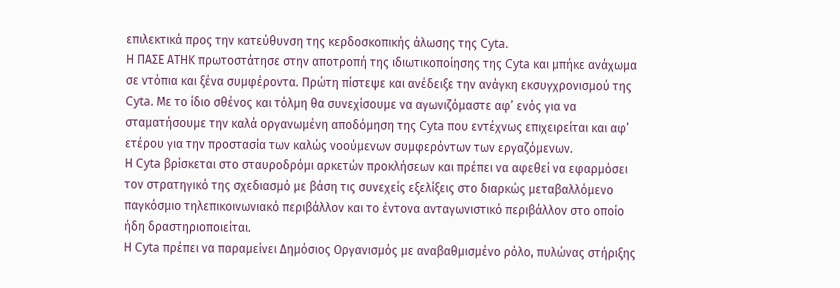επιλεκτικά προς την κατεύθυνση της κερδοσκοπικής άλωσης της Cyta.
Η ΠΑΣΕ ΑΤΗΚ πρωτοστάτησε στην αποτροπή της ιδιωτικοποίησης της Cyta και μπήκε ανάχωμα σε ντόπια και ξένα συμφέροντα. Πρώτη πίστεψε και ανέδειξε την ανάγκη εκσυγχρονισμού της Cyta. Με το ίδιο σθένος και τόλμη θα συνεχίσουμε να αγωνιζόμαστε αφ’ ενός για να σταματήσουμε την καλά οργανωμένη αποδόμηση της Cyta που εντέχνως επιχειρείται και αφ’ ετέρου για την προστασία των καλώς νοούμενων συμφερόντων των εργαζόμενων.
Η Cyta βρίσκεται στο σταυροδρόμι αρκετών προκλήσεων και πρέπει να αφεθεί να εφαρμόσει τον στρατηγικό της σχεδιασμό με βάση τις συνεχείς εξελίξεις στο διαρκώς μεταβαλλόμενο παγκόσμιο τηλεπικοινωνιακό περιβάλλον και το έντονα ανταγωνιστικό περιβάλλον στο οποίο ήδη δραστηριοποιείται.
Η Cyta πρέπει να παραμείνει Δημόσιος Οργανισμός με αναβαθμισμένο ρόλο, πυλώνας στήριξης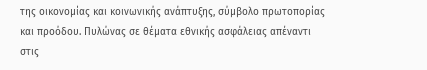της οικονομίας και κοινωνικής ανάπτυξης, σύμβολο πρωτοπορίας και προόδου. Πυλώνας σε θέματα εθνικής ασφάλειας απέναντι στις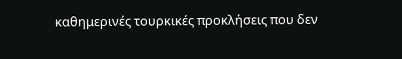καθημερινές τουρκικές προκλήσεις που δεν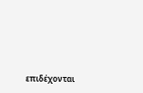επιδέχονται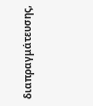διαπραγμάτευσης,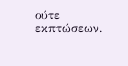ούτε εκπτώσεων.